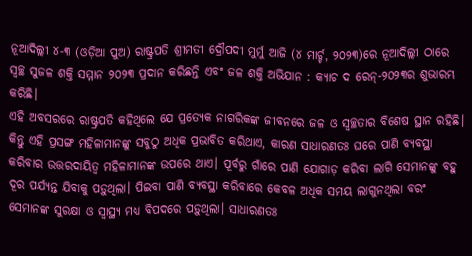ନୂଆଦିଲ୍ଲୀ ୪-୩ (ଓଡ଼ିଆ ପୁଅ) ରାଷ୍ଟ୍ରପତି ଶ୍ରୀମତୀ ଦ୍ରୌପଦୀ ମୁର୍ମୁ ଆଜି (୪ ମାର୍ଚ୍ଚ, ୨୦୨୩)ରେ ନୂଆଦିଲ୍ଲୀ ଠାରେ ସ୍ୱଚ୍ଛ ସୁଜଳ ଶକ୍ତି ସମ୍ମାନ ୨୦୨୩ ପ୍ରଦାନ କରିଛନ୍ତି ଏବଂ ଜଳ ଶକ୍ତି ଅଭିଯାନ : କ୍ୟାଚ ଦ ରେନ୍-୨୦୨୩ର ଶୁଭାରମ୍ଭ କରିଛି।
ଏହି ଅବସରରେ ରାଷ୍ଟ୍ରପତି କହିଥିଲେ ଯେ ପ୍ରତ୍ୟେକ ନାଗରିକଙ୍କ ଜୀବନରେ ଜଳ ଓ ସ୍ୱଚ୍ଛତାର ବିଶେଷ ସ୍ଥାନ ରହିଛି। କିନ୍ତୁ ଏହି ପ୍ରସଙ୍ଗ ମହିଳାମାନଙ୍କୁ ସବୁଠୁ ଅଧିକ ପ୍ରଭାବିତ କରିଥାଏ, କାରଣ ସାଧାରଣତଃ ଘରେ ପାଣି ବ୍ୟବସ୍ଥା କରିବାର ଉତ୍ତରଦାୟିତ୍ୱ ମହିଳାମାନଙ୍କ ଉପରେ ଥାଏ। ପୂର୍ବରୁ ଗାଁରେ ପାଣି ଯୋଗାଡ଼ କରିବା ଲାଗି ସେମାନଙ୍କୁ ବହୁ ଦୂର ପର୍ଯ୍ୟନ୍ତ ଯିବାକୁ ପଡ଼ୁଥିଲା। ପିଇବା ପାଣି ବ୍ୟବସ୍ଥା କରିବାରେ କେବଳ ଅଧିକ ସମୟ ଲାଗୁନଥିଲା ବରଂ ସେମାନଙ୍କ ସୁରକ୍ଷା ଓ ସ୍ୱାସ୍ଥ୍ୟ ମଧ୍ୟ ବିପଦରେ ପଡ଼ୁଥିଲା। ସାଧାରଣତଃ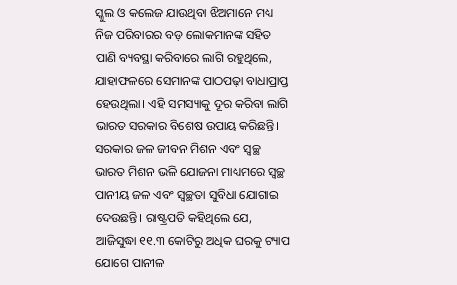ସ୍କୁଲ ଓ କଲେଜ ଯାଉଥିବା ଝିଅମାନେ ମଧ୍ୟ ନିଜ ପରିବାରର ବଡ଼ ଲୋକମାନଙ୍କ ସହିତ ପାଣି ବ୍ୟବସ୍ଥା କରିବାରେ ଲାଗି ରହୁଥିଲେ, ଯାହାଫଳରେ ସେମାନଙ୍କ ପାଠପଢ଼ା ବାଧାପ୍ରାପ୍ତ ହେଉଥିଲା। ଏହି ସମସ୍ୟାକୁ ଦୂର କରିବା ଲାଗି ଭାରତ ସରକାର ବିଶେଷ ଉପାୟ କରିଛନ୍ତି। ସରକାର ଜଳ ଜୀବନ ମିଶନ ଏବଂ ସ୍ୱଚ୍ଛ ଭାରତ ମିଶନ ଭଳି ଯୋଜନା ମାଧ୍ୟମରେ ସ୍ୱଚ୍ଛ ପାନୀୟ ଜଳ ଏବଂ ସ୍ୱଚ୍ଛତା ସୁବିଧା ଯୋଗାଇ ଦେଉଛନ୍ତି। ରାଷ୍ଟ୍ରପତି କହିଥିଲେ ଯେ, ଆଜିସୁଦ୍ଧା ୧୧.୩ କୋଟିରୁ ଅଧିକ ଘରକୁ ଟ୍ୟାପ ଯୋଗେ ପାନୀଳ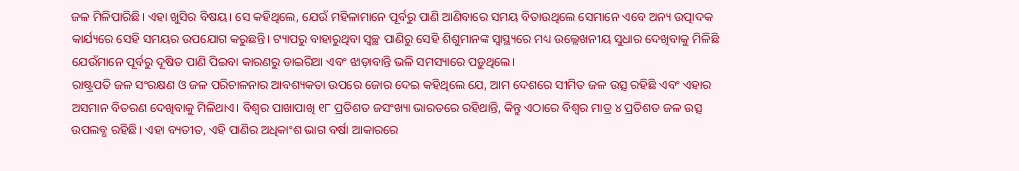ଜଳ ମିଳିପାରିଛି। ଏହା ଖୁସିର ବିଷୟ। ସେ କହିଥିଲେ, ଯେଉଁ ମହିଳାମାନେ ପୂର୍ବରୁ ପାଣି ଆଣିବାରେ ସମୟ ବିତାଉଥିଲେ ସେମାନେ ଏବେ ଅନ୍ୟ ଉତ୍ପାଦକ କାର୍ଯ୍ୟରେ ସେହି ସମୟର ଉପଯୋଗ କରୁଛନ୍ତି। ଟ୍ୟାପରୁ ବାହାରୁଥିବା ସ୍ୱଚ୍ଛ ପାଣିରୁ ସେହି ଶିଶୁମାନଙ୍କ ସ୍ୱାସ୍ଥ୍ୟରେ ମଧ୍ୟ ଉଲ୍ଲେଖନୀୟ ସୁଧାର ଦେଖିବାକୁ ମିଳିଛି ଯେଉଁମାନେ ପୂର୍ବରୁ ଦୂଷିତ ପାଣି ପିଇବା କାରଣରୁ ଡାଇରିଆ ଏବଂ ଝାଡ଼ାବାନ୍ତି ଭଳି ସମସ୍ୟାରେ ପଡ଼ୁଥିଲେ।
ରାଷ୍ଟ୍ରପତି ଜଳ ସଂରକ୍ଷଣ ଓ ଜଳ ପରିଚାଳନାର ଆବଶ୍ୟକତା ଉପରେ ଜୋର ଦେଇ କହିଥିଲେ ଯେ, ଆମ ଦେଶରେ ସୀମିତ ଜଳ ଉତ୍ସ ରହିଛି ଏବଂ ଏହାର ଅସମାନ ବିତରଣ ଦେଖିବାକୁ ମିଳିଥାଏ। ବିଶ୍ଵର ପାଖାପାଖି ୧୮ ପ୍ରତିଶତ ଜସଂଖ୍ୟା ଭାରତରେ ରହିଥାନ୍ତି, କିନ୍ତୁ ଏଠାରେ ବିଶ୍ଵର ମାତ୍ର ୪ ପ୍ରତିଶତ ଜଳ ଉତ୍ସ ଉପଲବ୍ଧ ରହିଛି। ଏହା ବ୍ୟତୀତ, ଏହି ପାଣିର ଅଧିକାଂଶ ଭାଗ ବର୍ଷା ଆକାରରେ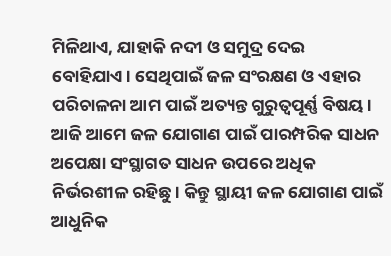ମିଳିଥାଏ, ଯାହାକି ନଦୀ ଓ ସମୁଦ୍ର ଦେଇ ବୋହିଯାଏ। ସେଥିପାଇଁ ଜଳ ସଂରକ୍ଷଣ ଓ ଏହାର ପରିଚାଳନା ଆମ ପାଇଁ ଅତ୍ୟନ୍ତ ଗୁରୁତ୍ୱପୂର୍ଣ୍ଣ ବିଷୟ। ଆଜି ଆମେ ଜଳ ଯୋଗାଣ ପାଇଁ ପାରମ୍ପରିକ ସାଧନ ଅପେକ୍ଷା ସଂସ୍ଥାଗତ ସାଧନ ଉପରେ ଅଧିକ ନିର୍ଭରଶୀଳ ରହିଛୁ। କିନ୍ତୁ ସ୍ଥାୟୀ ଜଳ ଯୋଗାଣ ପାଇଁ ଆଧୁନିକ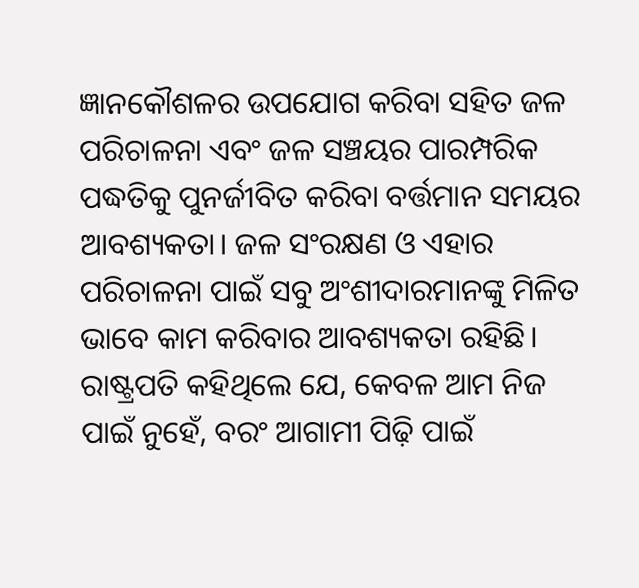ଜ୍ଞାନକୌଶଳର ଉପଯୋଗ କରିବା ସହିତ ଜଳ ପରିଚାଳନା ଏବଂ ଜଳ ସଞ୍ଚୟର ପାରମ୍ପରିକ ପଦ୍ଧତିକୁ ପୁନର୍ଜୀବିତ କରିବା ବର୍ତ୍ତମାନ ସମୟର ଆବଶ୍ୟକତା। ଜଳ ସଂରକ୍ଷଣ ଓ ଏହାର ପରିଚାଳନା ପାଇଁ ସବୁ ଅଂଶୀଦାରମାନଙ୍କୁ ମିଳିତ ଭାବେ କାମ କରିବାର ଆବଶ୍ୟକତା ରହିଛି। ରାଷ୍ଟ୍ରପତି କହିଥିଲେ ଯେ, କେବଳ ଆମ ନିଜ ପାଇଁ ନୁହେଁ, ବରଂ ଆଗାମୀ ପିଢ଼ି ପାଇଁ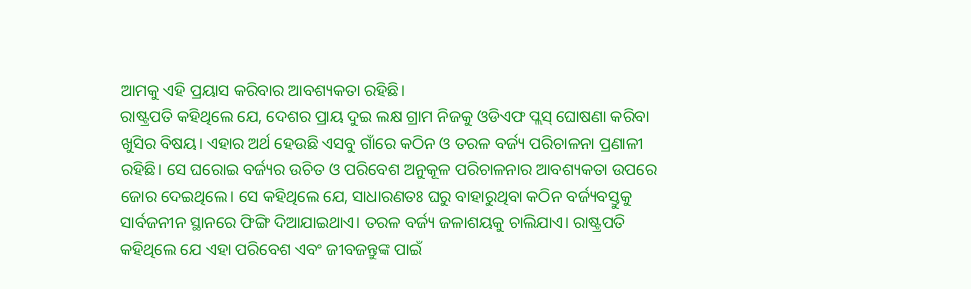ଆମକୁ ଏହି ପ୍ରୟାସ କରିବାର ଆବଶ୍ୟକତା ରହିଛି।
ରାଷ୍ଟ୍ରପତି କହିଥିଲେ ଯେ, ଦେଶର ପ୍ରାୟ ଦୁଇ ଲକ୍ଷ ଗ୍ରାମ ନିଜକୁ ଓଡିଏଫ ପ୍ଲସ୍ ଘୋଷଣା କରିବା ଖୁସିର ବିଷୟ। ଏହାର ଅର୍ଥ ହେଉଛି ଏସବୁ ଗାଁରେ କଠିନ ଓ ତରଳ ବର୍ଜ୍ୟ ପରିଚାଳନା ପ୍ରଣାଳୀ ରହିଛି। ସେ ଘରୋଇ ବର୍ଜ୍ୟର ଉଚିତ ଓ ପରିବେଶ ଅନୁକୂଳ ପରିଚାଳନାର ଆବଶ୍ୟକତା ଉପରେ ଜୋର ଦେଇଥିଲେ। ସେ କହିଥିଲେ ଯେ, ସାଧାରଣତଃ ଘରୁ ବାହାରୁଥିବା କଠିନ ବର୍ଜ୍ୟବସ୍ତୁକୁ ସାର୍ବଜନୀନ ସ୍ଥାନରେ ଫିଙ୍ଗି ଦିଆଯାଇଥାଏ। ତରଳ ବର୍ଜ୍ୟ ଜଳାଶୟକୁ ଚାଲିଯାଏ। ରାଷ୍ଟ୍ରପତି କହିଥିଲେ ଯେ ଏହା ପରିବେଶ ଏବଂ ଜୀବଜନ୍ତୁଙ୍କ ପାଇଁ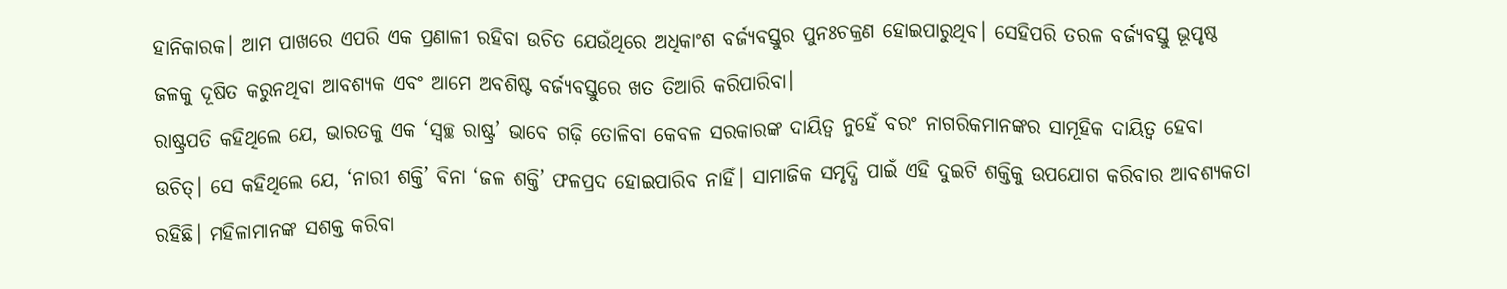ହାନିକାରକ। ଆମ ପାଖରେ ଏପରି ଏକ ପ୍ରଣାଳୀ ରହିବା ଉଚିତ ଯେଉଁଥିରେ ଅଧିକାଂଶ ବର୍ଜ୍ୟବସ୍ତୁର ପୁନଃଚକ୍ରଣ ହୋଇପାରୁଥିବ। ସେହିପରି ତରଳ ବର୍ଜ୍ୟବସ୍ତୁ ଭୂପୃଷ୍ଠ ଜଳକୁ ଦୂଷିତ କରୁନଥିବା ଆବଶ୍ୟକ ଏବଂ ଆମେ ଅବଶିଷ୍ଟ ବର୍ଜ୍ୟବସ୍ତୁରେ ଖତ ତିଆରି କରିପାରିବା।
ରାଷ୍ଟ୍ରପତି କହିଥିଲେ ଯେ, ଭାରତକୁ ଏକ ‘ସ୍ୱଚ୍ଛ ରାଷ୍ଟ୍ର’ ଭାବେ ଗଢ଼ି ତୋଳିବା କେବଳ ସରକାରଙ୍କ ଦାୟିତ୍ୱ ନୁହେଁ ବରଂ ନାଗରିକମାନଙ୍କର ସାମୂହିକ ଦାୟିତ୍ୱ ହେବା ଉଚିତ୍। ସେ କହିଥିଲେ ଯେ, ‘ନାରୀ ଶକ୍ତି’ ବିନା ‘ଜଳ ଶକ୍ତି’ ଫଳପ୍ରଦ ହୋଇପାରିବ ନାହିଁ। ସାମାଜିକ ସମୃଦ୍ଧି ପାଇଁ ଏହି ଦୁଇଟି ଶକ୍ତିକୁ ଉପଯୋଗ କରିବାର ଆବଶ୍ୟକତା ରହିଛି। ମହିଳାମାନଙ୍କ ସଶକ୍ତ କରିବା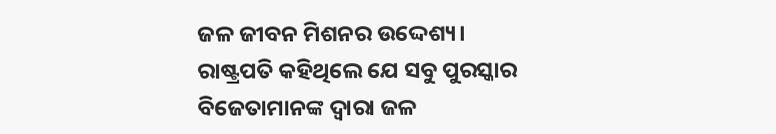ଜଳ ଜୀବନ ମିଶନର ଉଦ୍ଦେଶ୍ୟ।
ରାଷ୍ଟ୍ରପତି କହିଥିଲେ ଯେ ସବୁ ପୁରସ୍କାର ବିଜେତାମାନଙ୍କ ଦ୍ବାରା ଜଳ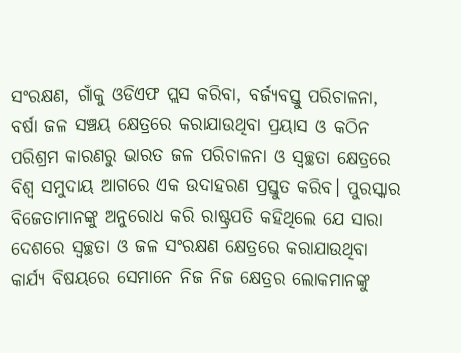ସଂରକ୍ଷଣ, ଗାଁକୁ ଓଡିଏଫ ପ୍ଲସ କରିବା, ବର୍ଜ୍ୟବସ୍ତୁ ପରିଚାଳନା, ବର୍ଷା ଜଳ ସଞ୍ଚୟ କ୍ଷେତ୍ରରେ କରାଯାଉଥିବା ପ୍ରୟାସ ଓ କଠିନ ପରିଶ୍ରମ କାରଣରୁ ଭାରତ ଜଳ ପରିଚାଳନା ଓ ସ୍ୱଚ୍ଛତା କ୍ଷେତ୍ରରେ ବିଶ୍ଵ ସମୁଦାୟ ଆଗରେ ଏକ ଉଦାହରଣ ପ୍ରସ୍ତୁତ କରିବ। ପୁରସ୍କାର ବିଜେତାମାନଙ୍କୁ ଅନୁରୋଧ କରି ରାଷ୍ଟ୍ରପତି କହିଥିଲେ ଯେ ସାରା ଦେଶରେ ସ୍ୱଚ୍ଛତା ଓ ଜଳ ସଂରକ୍ଷଣ କ୍ଷେତ୍ରରେ କରାଯାଉଥିବା କାର୍ଯ୍ୟ ବିଷୟରେ ସେମାନେ ନିଜ ନିଜ କ୍ଷେତ୍ରର ଲୋକମାନଙ୍କୁ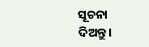ସୂଚନା ଦିଅନ୍ତୁ।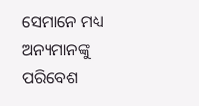ସେମାନେ ମଧ୍ୟ ଅନ୍ୟମାନଙ୍କୁ ପରିବେଶ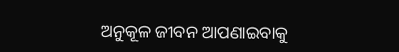ଅନୁକୂଳ ଜୀବନ ଆପଣାଇବାକୁ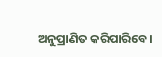ଅନୁପ୍ରାଣିତ କରିପାରିବେ।